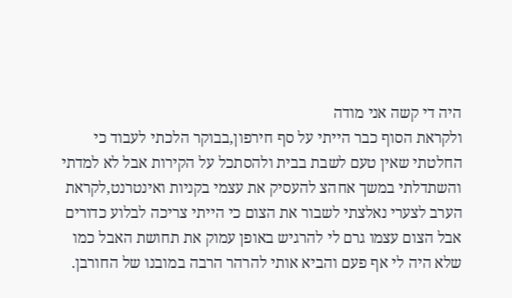היה די קשה אני מודה
ולקראת הסוף כבר הייתי על סף חירפון,בבוקר הלכתי לעבוד כי החלטתי שאין טעם לשבת בבית ולהסתכל על הקירות אבל לא למדתי והשתדלתי במשך אחהצ להעסיק את עצמי בקניות ואינטרנט,לקראת הערב לצערי נאלצתי לשבור את הצום כי הייתי צריכה לבלוע כדורים אבל הצום עצמו גרם לי להרגיש באופן עמוק את תחושת האבל כמו שלא היה לי אף פעם והביא אותי להרהר הרבה במובנו של החורבן.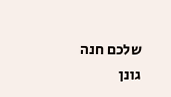שלכם חנה גונן